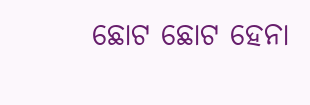ଛୋଟ ଛୋଟ ହେନା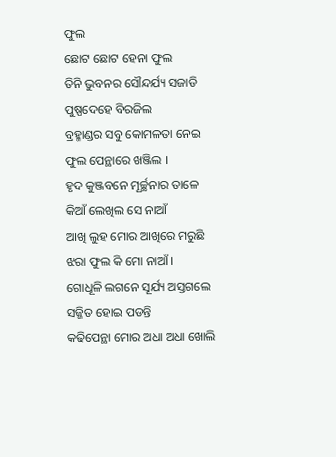ଫୁଲ
ଛୋଟ ଛୋଟ ହେନା ଫୁଲ
ତିନି ଭୁବନର ସୌନ୍ଦର୍ଯ୍ୟ ସଜାଡି
ପୁଷ୍ପଦେହେ ବିରଜିଲ
ବ୍ରହ୍ମାଣ୍ଡର ସବୁ କୋମଳତା ନେଇ
ଫୁଲ ପେନ୍ଥାରେ ଖଞ୍ଜିଲ ।
ହୃଦ କୁଞ୍ଜବନେ ମୂର୍ଚ୍ଛନାର ତାଳେ
କିଆଁ ଲେଖିଲ ସେ ନାଆଁ
ଆଖି ଲୁହ ମୋର ଆଖିରେ ମରୁଛି
ଝରା ଫୁଲ କି ମୋ ନାଆଁ ।
ଗୋଧୂଳି ଲଗନେ ସୂର୍ଯ୍ୟ ଅସ୍ତଗଲେ
ସଜ୍ଜିତ ହୋଇ ପଡନ୍ତି
କଢିପେନ୍ଥା ମୋର ଅଧା ଅଧା ଖୋଲି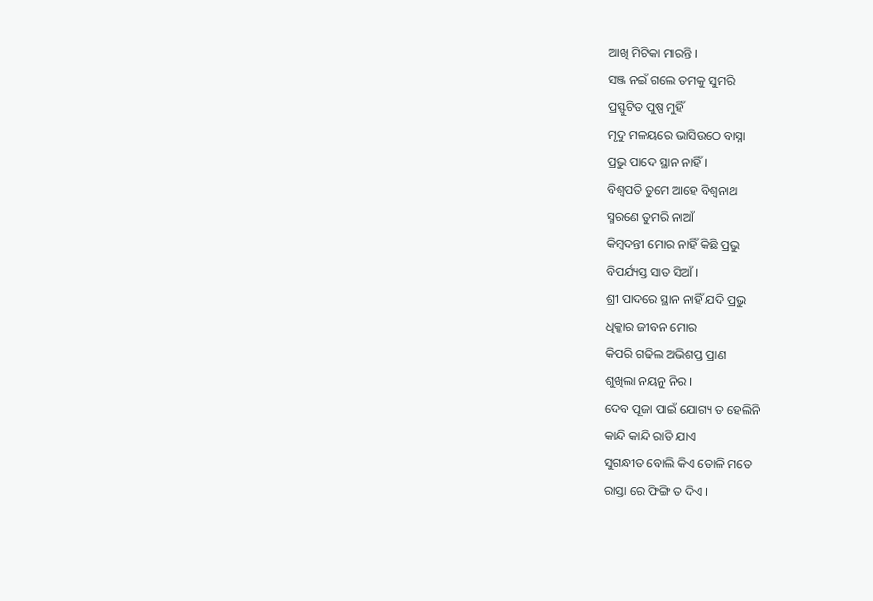ଆଖି ମିଟିକା ମାରନ୍ତି ।
ସଞ୍ଜ ନଇଁ ଗଲେ ତମକୁ ସୁମରି
ପ୍ରସ୍ଫୁଟିତ ପୁଷ୍ପ ମୁହିଁ
ମୃଦୁ ମଳୟରେ ଭାସିଉଠେ ବାସ୍ନା
ପ୍ରଭୁ ପାଦେ ସ୍ଥାନ ନାହିଁ ।
ବିଶ୍ବପତି ତୁମେ ଆହେ ବିଶ୍ୱନାଥ
ସ୍ମରଣେ ତୁମରି ନାଆଁ
କିମ୍ବଦନ୍ତୀ ମୋର ନାହିଁ କିଛି ପ୍ରଭୁ
ବିପର୍ଯ୍ୟସ୍ତ ସାତ ସିଆଁ ।
ଶ୍ରୀ ପାଦରେ ସ୍ଥାନ ନାହିଁ ଯଦି ପ୍ରଭୁ
ଧିକ୍କାର ଜୀବନ ମୋର
କିପରି ଗଢିଲ ଅଭିଶପ୍ତ ପ୍ରାଣ
ଶୁଖିଲା ନୟନୁ ନିର ।
ଦେବ ପୂଜା ପାଇଁ ଯୋଗ୍ୟ ତ ହେଲିନି
କାନ୍ଦି କାନ୍ଦି ରାତି ଯାଏ
ସୁଗନ୍ଧୀତ ବୋଲି କିଏ ତୋଳି ମତେ
ରାସ୍ତା ରେ ଫିଙ୍ଗି ତ ଦିଏ ।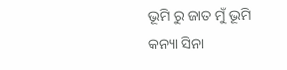ଭୂମି ରୁ ଜାତ ମୁଁ ଭୂମି କନ୍ୟା ସିନା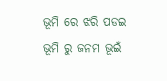ଭୂମି ରେ ଝରି ପଡଇ
ଭୂମି ରୁ ଜନମ ଭୂଇଁ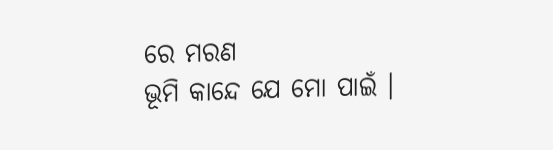ରେ ମରଣ
ଭୂମି କାନ୍ଦେ ଯେ ମୋ ପାଇଁ ।